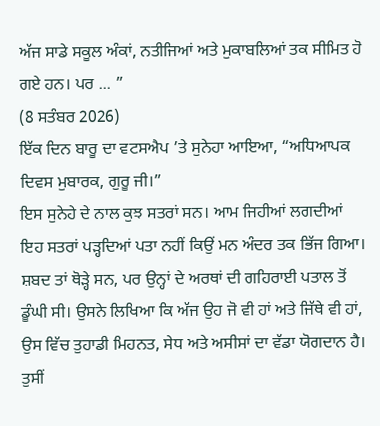ਅੱਜ ਸਾਡੇ ਸਕੂਲ ਅੰਕਾਂ, ਨਤੀਜਿਆਂ ਅਤੇ ਮੁਕਾਬਲਿਆਂ ਤਕ ਸੀਮਿਤ ਹੋ ਗਏ ਹਨ। ਪਰ ... ”
(8 ਸਤੰਬਰ 2026)
ਇੱਕ ਦਿਨ ਬਾਰੂ ਦਾ ਵਟਸਐਪ ’ਤੇ ਸੁਨੇਹਾ ਆਇਆ, “ਅਧਿਆਪਕ ਦਿਵਸ ਮੁਬਾਰਕ, ਗੁਰੂ ਜੀ।”
ਇਸ ਸੁਨੇਹੇ ਦੇ ਨਾਲ ਕੁਝ ਸਤਰਾਂ ਸਨ। ਆਮ ਜਿਹੀਆਂ ਲਗਦੀਆਂ ਇਹ ਸਤਰਾਂ ਪੜ੍ਹਦਿਆਂ ਪਤਾ ਨਹੀਂ ਕਿਉਂ ਮਨ ਅੰਦਰ ਤਕ ਭਿੱਜ ਗਿਆ। ਸ਼ਬਦ ਤਾਂ ਥੋੜ੍ਹੇ ਸਨ, ਪਰ ਉਨ੍ਹਾਂ ਦੇ ਅਰਥਾਂ ਦੀ ਗਹਿਰਾਈ ਪਤਾਲ ਤੋਂ ਡੂੰਘੀ ਸੀ। ਉਸਨੇ ਲਿਖਿਆ ਕਿ ਅੱਜ ਉਹ ਜੋ ਵੀ ਹਾਂ ਅਤੇ ਜਿੱਥੇ ਵੀ ਹਾਂ, ਉਸ ਵਿੱਚ ਤੁਹਾਡੀ ਮਿਹਨਤ, ਸੇਧ ਅਤੇ ਅਸੀਸਾਂ ਦਾ ਵੱਡਾ ਯੋਗਦਾਨ ਹੈ। ਤੁਸੀਂ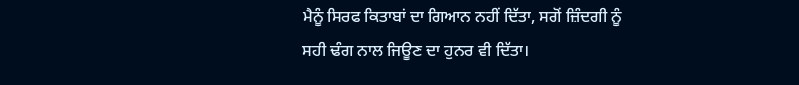ਮੈਨੂੰ ਸਿਰਫ ਕਿਤਾਬਾਂ ਦਾ ਗਿਆਨ ਨਹੀਂ ਦਿੱਤਾ, ਸਗੋਂ ਜ਼ਿੰਦਗੀ ਨੂੰ ਸਹੀ ਢੰਗ ਨਾਲ ਜਿਊਣ ਦਾ ਹੁਨਰ ਵੀ ਦਿੱਤਾ।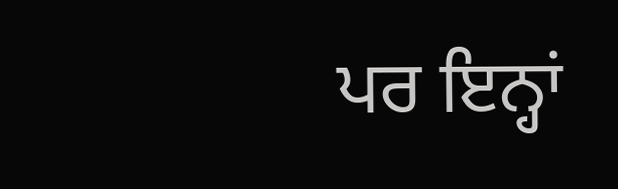ਪਰ ਇਨ੍ਹਾਂ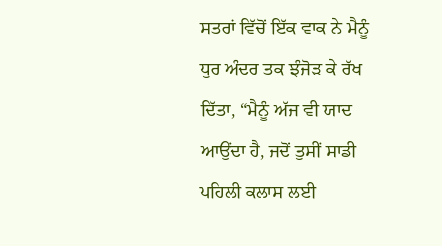ਸਤਰਾਂ ਵਿੱਚੋਂ ਇੱਕ ਵਾਕ ਨੇ ਮੈਨੂੰ ਧੁਰ ਅੰਦਰ ਤਕ ਝੰਜੋੜ ਕੇ ਰੱਖ ਦਿੱਤਾ, “ਮੈਨੂੰ ਅੱਜ ਵੀ ਯਾਦ ਆਉਂਦਾ ਹੈ, ਜਦੋਂ ਤੁਸੀਂ ਸਾਡੀ ਪਹਿਲੀ ਕਲਾਸ ਲਈ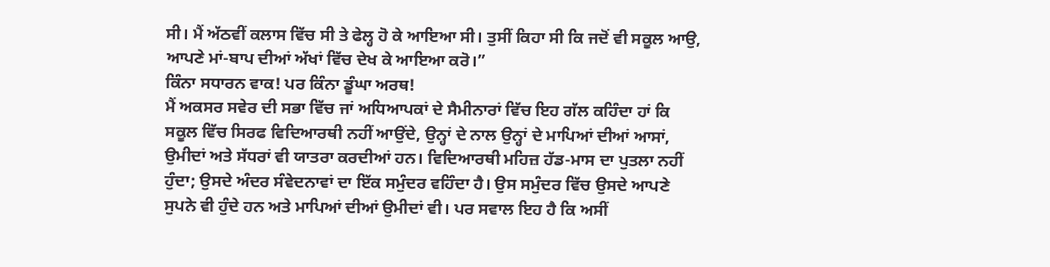ਸੀ। ਮੈਂ ਅੱਠਵੀਂ ਕਲਾਸ ਵਿੱਚ ਸੀ ਤੇ ਫੇਲ੍ਹ ਹੋ ਕੇ ਆਇਆ ਸੀ। ਤੁਸੀਂ ਕਿਹਾ ਸੀ ਕਿ ਜਦੋਂ ਵੀ ਸਕੂਲ ਆਉ, ਆਪਣੇ ਮਾਂ-ਬਾਪ ਦੀਆਂ ਅੱਖਾਂ ਵਿੱਚ ਦੇਖ ਕੇ ਆਇਆ ਕਰੋ।”
ਕਿੰਨਾ ਸਧਾਰਨ ਵਾਕ! ਪਰ ਕਿੰਨਾ ਡੂੰਘਾ ਅਰਥ!
ਮੈਂ ਅਕਸਰ ਸਵੇਰ ਦੀ ਸਭਾ ਵਿੱਚ ਜਾਂ ਅਧਿਆਪਕਾਂ ਦੇ ਸੈਮੀਨਾਰਾਂ ਵਿੱਚ ਇਹ ਗੱਲ ਕਹਿੰਦਾ ਹਾਂ ਕਿ ਸਕੂਲ ਵਿੱਚ ਸਿਰਫ ਵਿਦਿਆਰਥੀ ਨਹੀਂ ਆਉਂਦੇ, ਉਨ੍ਹਾਂ ਦੇ ਨਾਲ ਉਨ੍ਹਾਂ ਦੇ ਮਾਪਿਆਂ ਦੀਆਂ ਆਸਾਂ, ਉਮੀਦਾਂ ਅਤੇ ਸੱਧਰਾਂ ਵੀ ਯਾਤਰਾ ਕਰਦੀਆਂ ਹਨ। ਵਿਦਿਆਰਥੀ ਮਹਿਜ਼ ਹੱਡ-ਮਾਸ ਦਾ ਪੁਤਲਾ ਨਹੀਂ ਹੁੰਦਾ; ਉਸਦੇ ਅੰਦਰ ਸੰਵੇਦਨਾਵਾਂ ਦਾ ਇੱਕ ਸਮੁੰਦਰ ਵਹਿੰਦਾ ਹੈ। ਉਸ ਸਮੁੰਦਰ ਵਿੱਚ ਉਸਦੇ ਆਪਣੇ ਸੁਪਨੇ ਵੀ ਹੁੰਦੇ ਹਨ ਅਤੇ ਮਾਪਿਆਂ ਦੀਆਂ ਉਮੀਦਾਂ ਵੀ। ਪਰ ਸਵਾਲ ਇਹ ਹੈ ਕਿ ਅਸੀਂ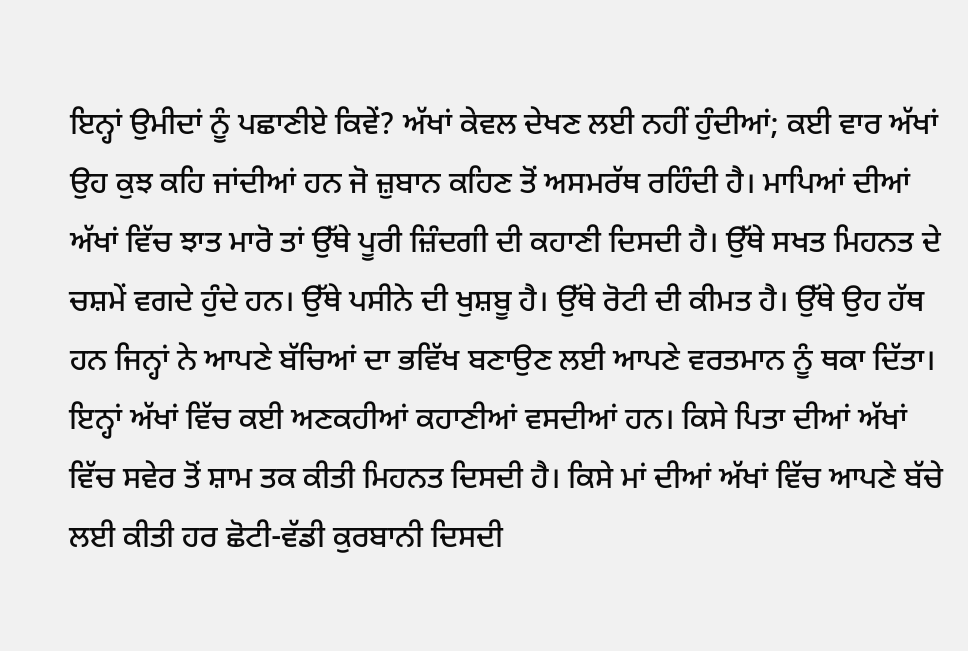ਇਨ੍ਹਾਂ ਉਮੀਦਾਂ ਨੂੰ ਪਛਾਣੀਏ ਕਿਵੇਂ? ਅੱਖਾਂ ਕੇਵਲ ਦੇਖਣ ਲਈ ਨਹੀਂ ਹੁੰਦੀਆਂ; ਕਈ ਵਾਰ ਅੱਖਾਂ ਉਹ ਕੁਝ ਕਹਿ ਜਾਂਦੀਆਂ ਹਨ ਜੋ ਜ਼ੁਬਾਨ ਕਹਿਣ ਤੋਂ ਅਸਮਰੱਥ ਰਹਿੰਦੀ ਹੈ। ਮਾਪਿਆਂ ਦੀਆਂ ਅੱਖਾਂ ਵਿੱਚ ਝਾਤ ਮਾਰੋ ਤਾਂ ਉੱਥੇ ਪੂਰੀ ਜ਼ਿੰਦਗੀ ਦੀ ਕਹਾਣੀ ਦਿਸਦੀ ਹੈ। ਉੱਥੇ ਸਖਤ ਮਿਹਨਤ ਦੇ ਚਸ਼ਮੇਂ ਵਗਦੇ ਹੁੰਦੇ ਹਨ। ਉੱਥੇ ਪਸੀਨੇ ਦੀ ਖੁਸ਼ਬੂ ਹੈ। ਉੱਥੇ ਰੋਟੀ ਦੀ ਕੀਮਤ ਹੈ। ਉੱਥੇ ਉਹ ਹੱਥ ਹਨ ਜਿਨ੍ਹਾਂ ਨੇ ਆਪਣੇ ਬੱਚਿਆਂ ਦਾ ਭਵਿੱਖ ਬਣਾਉਣ ਲਈ ਆਪਣੇ ਵਰਤਮਾਨ ਨੂੰ ਥਕਾ ਦਿੱਤਾ।
ਇਨ੍ਹਾਂ ਅੱਖਾਂ ਵਿੱਚ ਕਈ ਅਣਕਹੀਆਂ ਕਹਾਣੀਆਂ ਵਸਦੀਆਂ ਹਨ। ਕਿਸੇ ਪਿਤਾ ਦੀਆਂ ਅੱਖਾਂ ਵਿੱਚ ਸਵੇਰ ਤੋਂ ਸ਼ਾਮ ਤਕ ਕੀਤੀ ਮਿਹਨਤ ਦਿਸਦੀ ਹੈ। ਕਿਸੇ ਮਾਂ ਦੀਆਂ ਅੱਖਾਂ ਵਿੱਚ ਆਪਣੇ ਬੱਚੇ ਲਈ ਕੀਤੀ ਹਰ ਛੋਟੀ-ਵੱਡੀ ਕੁਰਬਾਨੀ ਦਿਸਦੀ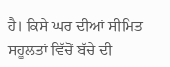ਹੈ। ਕਿਸੇ ਘਰ ਦੀਆਂ ਸੀਮਿਤ ਸਹੂਲਤਾਂ ਵਿੱਚੋਂ ਬੱਚੇ ਦੀ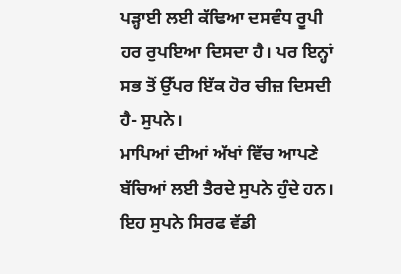ਪੜ੍ਹਾਈ ਲਈ ਕੱਢਿਆ ਦਸਵੰਧ ਰੂਪੀ ਹਰ ਰੁਪਇਆ ਦਿਸਦਾ ਹੈ। ਪਰ ਇਨ੍ਹਾਂ ਸਭ ਤੋਂ ਉੱਪਰ ਇੱਕ ਹੋਰ ਚੀਜ਼ ਦਿਸਦੀ ਹੈ- ਸੁਪਨੇ।
ਮਾਪਿਆਂ ਦੀਆਂ ਅੱਖਾਂ ਵਿੱਚ ਆਪਣੇ ਬੱਚਿਆਂ ਲਈ ਤੈਰਦੇ ਸੁਪਨੇ ਹੁੰਦੇ ਹਨ। ਇਹ ਸੁਪਨੇ ਸਿਰਫ ਵੱਡੀ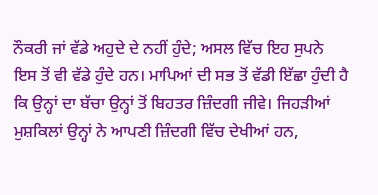ਨੌਕਰੀ ਜਾਂ ਵੱਡੇ ਅਹੁਦੇ ਦੇ ਨਹੀਂ ਹੁੰਦੇ; ਅਸਲ ਵਿੱਚ ਇਹ ਸੁਪਨੇ ਇਸ ਤੋਂ ਵੀ ਵੱਡੇ ਹੁੰਦੇ ਹਨ। ਮਾਪਿਆਂ ਦੀ ਸਭ ਤੋਂ ਵੱਡੀ ਇੱਛਾ ਹੁੰਦੀ ਹੈ ਕਿ ਉਨ੍ਹਾਂ ਦਾ ਬੱਚਾ ਉਨ੍ਹਾਂ ਤੋਂ ਬਿਹਤਰ ਜ਼ਿੰਦਗੀ ਜੀਵੇ। ਜਿਹੜੀਆਂ ਮੁਸ਼ਕਿਲਾਂ ਉਨ੍ਹਾਂ ਨੇ ਆਪਣੀ ਜ਼ਿੰਦਗੀ ਵਿੱਚ ਦੇਖੀਆਂ ਹਨ,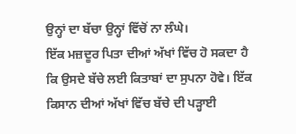ਉਨ੍ਹਾਂ ਦਾ ਬੱਚਾ ਉਨ੍ਹਾਂ ਵਿੱਚੋਂ ਨਾ ਲੰਘੇ।
ਇੱਕ ਮਜ਼ਦੂਰ ਪਿਤਾ ਦੀਆਂ ਅੱਖਾਂ ਵਿੱਚ ਹੋ ਸਕਦਾ ਹੈ ਕਿ ਉਸਦੇ ਬੱਚੇ ਲਈ ਕਿਤਾਬਾਂ ਦਾ ਸੁਪਨਾ ਹੋਵੇ। ਇੱਕ ਕਿਸਾਨ ਦੀਆਂ ਅੱਖਾਂ ਵਿੱਚ ਬੱਚੇ ਦੀ ਪੜ੍ਹਾਈ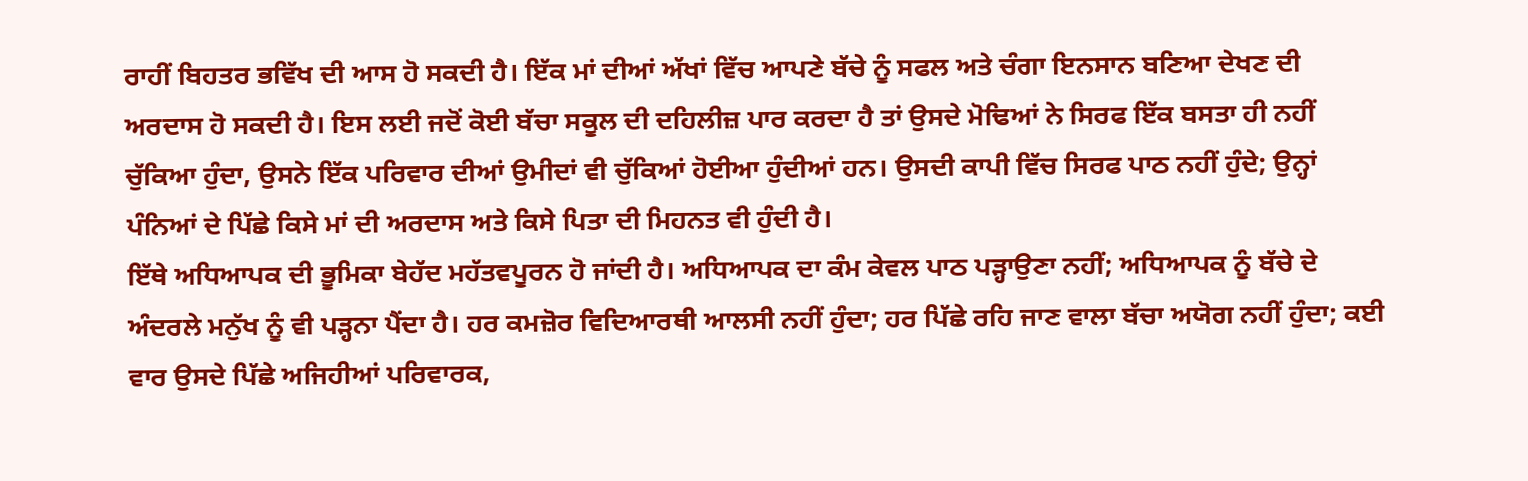ਰਾਹੀਂ ਬਿਹਤਰ ਭਵਿੱਖ ਦੀ ਆਸ ਹੋ ਸਕਦੀ ਹੈ। ਇੱਕ ਮਾਂ ਦੀਆਂ ਅੱਖਾਂ ਵਿੱਚ ਆਪਣੇ ਬੱਚੇ ਨੂੰ ਸਫਲ ਅਤੇ ਚੰਗਾ ਇਨਸਾਨ ਬਣਿਆ ਦੇਖਣ ਦੀ ਅਰਦਾਸ ਹੋ ਸਕਦੀ ਹੈ। ਇਸ ਲਈ ਜਦੋਂ ਕੋਈ ਬੱਚਾ ਸਕੂਲ ਦੀ ਦਹਿਲੀਜ਼ ਪਾਰ ਕਰਦਾ ਹੈ ਤਾਂ ਉਸਦੇ ਮੋਢਿਆਂ ਨੇ ਸਿਰਫ ਇੱਕ ਬਸਤਾ ਹੀ ਨਹੀਂ ਚੁੱਕਿਆ ਹੁੰਦਾ, ਉਸਨੇ ਇੱਕ ਪਰਿਵਾਰ ਦੀਆਂ ਉਮੀਦਾਂ ਵੀ ਚੁੱਕਿਆਂ ਹੋਈਆ ਹੁੰਦੀਆਂ ਹਨ। ਉਸਦੀ ਕਾਪੀ ਵਿੱਚ ਸਿਰਫ ਪਾਠ ਨਹੀਂ ਹੁੰਦੇ; ਉਨ੍ਹਾਂ ਪੰਨਿਆਂ ਦੇ ਪਿੱਛੇ ਕਿਸੇ ਮਾਂ ਦੀ ਅਰਦਾਸ ਅਤੇ ਕਿਸੇ ਪਿਤਾ ਦੀ ਮਿਹਨਤ ਵੀ ਹੁੰਦੀ ਹੈ।
ਇੱਥੇ ਅਧਿਆਪਕ ਦੀ ਭੂਮਿਕਾ ਬੇਹੱਦ ਮਹੱਤਵਪੂਰਨ ਹੋ ਜਾਂਦੀ ਹੈ। ਅਧਿਆਪਕ ਦਾ ਕੰਮ ਕੇਵਲ ਪਾਠ ਪੜ੍ਹਾਉਣਾ ਨਹੀਂ; ਅਧਿਆਪਕ ਨੂੰ ਬੱਚੇ ਦੇ ਅੰਦਰਲੇ ਮਨੁੱਖ ਨੂੰ ਵੀ ਪੜ੍ਹਨਾ ਪੈਂਦਾ ਹੈ। ਹਰ ਕਮਜ਼ੋਰ ਵਿਦਿਆਰਥੀ ਆਲਸੀ ਨਹੀਂ ਹੁੰਦਾ; ਹਰ ਪਿੱਛੇ ਰਹਿ ਜਾਣ ਵਾਲਾ ਬੱਚਾ ਅਯੋਗ ਨਹੀਂ ਹੁੰਦਾ; ਕਈ ਵਾਰ ਉਸਦੇ ਪਿੱਛੇ ਅਜਿਹੀਆਂ ਪਰਿਵਾਰਕ,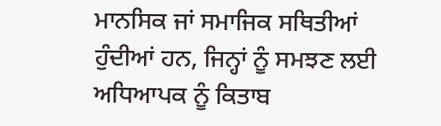ਮਾਨਸਿਕ ਜਾਂ ਸਮਾਜਿਕ ਸਥਿਤੀਆਂ ਹੁੰਦੀਆਂ ਹਨ, ਜਿਨ੍ਹਾਂ ਨੂੰ ਸਮਝਣ ਲਈ ਅਧਿਆਪਕ ਨੂੰ ਕਿਤਾਬ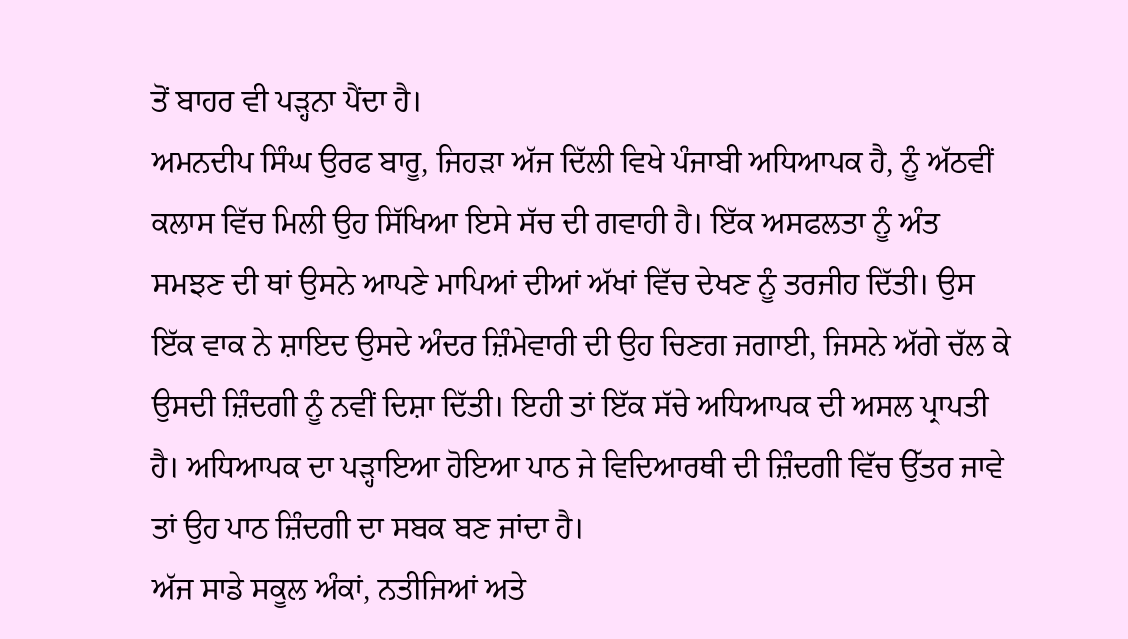ਤੋਂ ਬਾਹਰ ਵੀ ਪੜ੍ਹਨਾ ਪੈਂਦਾ ਹੈ।
ਅਮਨਦੀਪ ਸਿੰਘ ਉਰਫ ਬਾਰੂ, ਜਿਹੜਾ ਅੱਜ ਦਿੱਲੀ ਵਿਖੇ ਪੰਜਾਬੀ ਅਧਿਆਪਕ ਹੈ, ਨੂੰ ਅੱਠਵੀਂ ਕਲਾਸ ਵਿੱਚ ਮਿਲੀ ਉਹ ਸਿੱਖਿਆ ਇਸੇ ਸੱਚ ਦੀ ਗਵਾਹੀ ਹੈ। ਇੱਕ ਅਸਫਲਤਾ ਨੂੰ ਅੰਤ ਸਮਝਣ ਦੀ ਥਾਂ ਉਸਨੇ ਆਪਣੇ ਮਾਪਿਆਂ ਦੀਆਂ ਅੱਖਾਂ ਵਿੱਚ ਦੇਖਣ ਨੂੰ ਤਰਜੀਹ ਦਿੱਤੀ। ਉਸ ਇੱਕ ਵਾਕ ਨੇ ਸ਼ਾਇਦ ਉਸਦੇ ਅੰਦਰ ਜ਼ਿੰਮੇਵਾਰੀ ਦੀ ਉਹ ਚਿਣਗ ਜਗਾਈ, ਜਿਸਨੇ ਅੱਗੇ ਚੱਲ ਕੇ ਉਸਦੀ ਜ਼ਿੰਦਗੀ ਨੂੰ ਨਵੀਂ ਦਿਸ਼ਾ ਦਿੱਤੀ। ਇਹੀ ਤਾਂ ਇੱਕ ਸੱਚੇ ਅਧਿਆਪਕ ਦੀ ਅਸਲ ਪ੍ਰਾਪਤੀ ਹੈ। ਅਧਿਆਪਕ ਦਾ ਪੜ੍ਹਾਇਆ ਹੋਇਆ ਪਾਠ ਜੇ ਵਿਦਿਆਰਥੀ ਦੀ ਜ਼ਿੰਦਗੀ ਵਿੱਚ ਉੱਤਰ ਜਾਵੇ ਤਾਂ ਉਹ ਪਾਠ ਜ਼ਿੰਦਗੀ ਦਾ ਸਬਕ ਬਣ ਜਾਂਦਾ ਹੈ।
ਅੱਜ ਸਾਡੇ ਸਕੂਲ ਅੰਕਾਂ, ਨਤੀਜਿਆਂ ਅਤੇ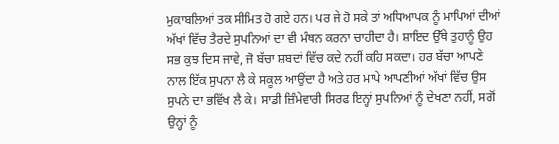ਮੁਕਾਬਲਿਆਂ ਤਕ ਸੀਮਿਤ ਹੋ ਗਏ ਹਨ। ਪਰ ਜੇ ਹੋ ਸਕੇ ਤਾਂ ਅਧਿਆਪਕ ਨੂੰ ਮਾਪਿਆਂ ਦੀਆਂ ਅੱਖਾਂ ਵਿੱਚ ਤੈਰਦੇ ਸੁਪਨਿਆਂ ਦਾ ਵੀ ਮੰਥਨ ਕਰਨਾ ਚਾਹੀਦਾ ਹੈ। ਸ਼ਾਇਦ ਉੱਥੇ ਤੁਹਾਨੂੰ ਉਹ ਸਭ ਕੁਝ ਦਿਸ ਜਾਵੇ, ਜੋ ਬੱਚਾ ਸ਼ਬਦਾਂ ਵਿੱਚ ਕਦੇ ਨਹੀਂ ਕਹਿ ਸਕਦਾ। ਹਰ ਬੱਚਾ ਆਪਣੇ ਨਾਲ ਇੱਕ ਸੁਪਨਾ ਲੈ ਕੇ ਸਕੂਲ ਆਉਂਦਾ ਹੈ ਅਤੇ ਹਰ ਮਾਪੇ ਆਪਣੀਆਂ ਅੱਖਾਂ ਵਿੱਚ ਉਸ ਸੁਪਨੇ ਦਾ ਭਵਿੱਖ ਲੈ ਕੇ। ਸਾਡੀ ਜ਼ਿੰਮੇਵਾਰੀ ਸਿਰਫ ਇਨ੍ਹਾਂ ਸੁਪਨਿਆਂ ਨੂੰ ਦੇਖਣਾ ਨਹੀਂ, ਸਗੋਂ ਉਨ੍ਹਾਂ ਨੂੰ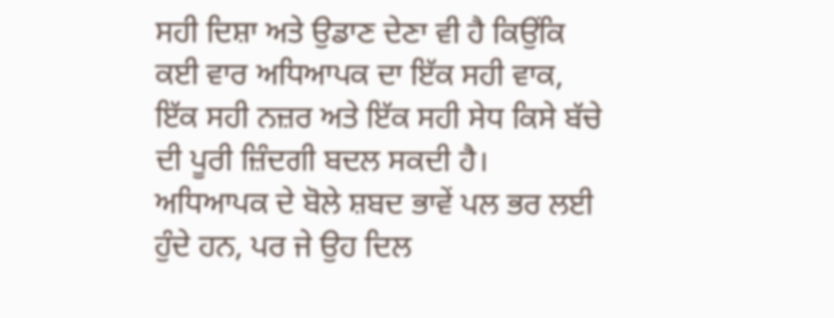ਸਹੀ ਦਿਸ਼ਾ ਅਤੇ ਉਡਾਣ ਦੇਣਾ ਵੀ ਹੈ ਕਿਉਂਕਿ ਕਈ ਵਾਰ ਅਧਿਆਪਕ ਦਾ ਇੱਕ ਸਹੀ ਵਾਕ, ਇੱਕ ਸਹੀ ਨਜ਼ਰ ਅਤੇ ਇੱਕ ਸਹੀ ਸੇਧ ਕਿਸੇ ਬੱਚੇ ਦੀ ਪੂਰੀ ਜ਼ਿੰਦਗੀ ਬਦਲ ਸਕਦੀ ਹੈ।
ਅਧਿਆਪਕ ਦੇ ਬੋਲੇ ਸ਼ਬਦ ਭਾਵੇਂ ਪਲ ਭਰ ਲਈ ਹੁੰਦੇ ਹਨ, ਪਰ ਜੇ ਉਹ ਦਿਲ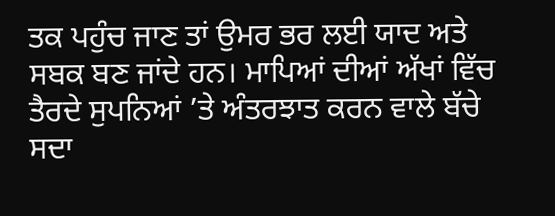ਤਕ ਪਹੁੰਚ ਜਾਣ ਤਾਂ ਉਮਰ ਭਰ ਲਈ ਯਾਦ ਅਤੇ ਸਬਕ ਬਣ ਜਾਂਦੇ ਹਨ। ਮਾਪਿਆਂ ਦੀਆਂ ਅੱਖਾਂ ਵਿੱਚ ਤੈਰਦੇ ਸੁਪਨਿਆਂ ’ਤੇ ਅੰਤਰਝਾਤ ਕਰਨ ਵਾਲੇ ਬੱਚੇ ਸਦਾ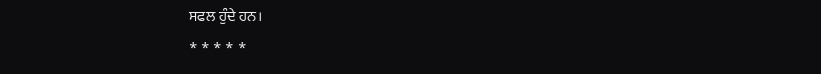ਸਫਲ ਹੁੰਦੇ ਹਨ।
* * * * *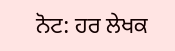ਨੋਟ: ਹਰ ਲੇਖਕ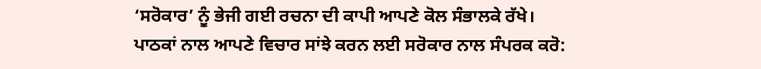‘ਸਰੋਕਾਰ’ ਨੂੰ ਭੇਜੀ ਗਈ ਰਚਨਾ ਦੀ ਕਾਪੀ ਆਪਣੇ ਕੋਲ ਸੰਭਾਲਕੇ ਰੱਖੇ।
ਪਾਠਕਾਂ ਨਾਲ ਆਪਣੇ ਵਿਚਾਰ ਸਾਂਝੇ ਕਰਨ ਲਈ ਸਰੋਕਾਰ ਨਾਲ ਸੰਪਰਕ ਕਰੋ: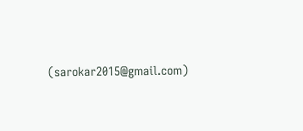(sarokar2015@gmail.com)